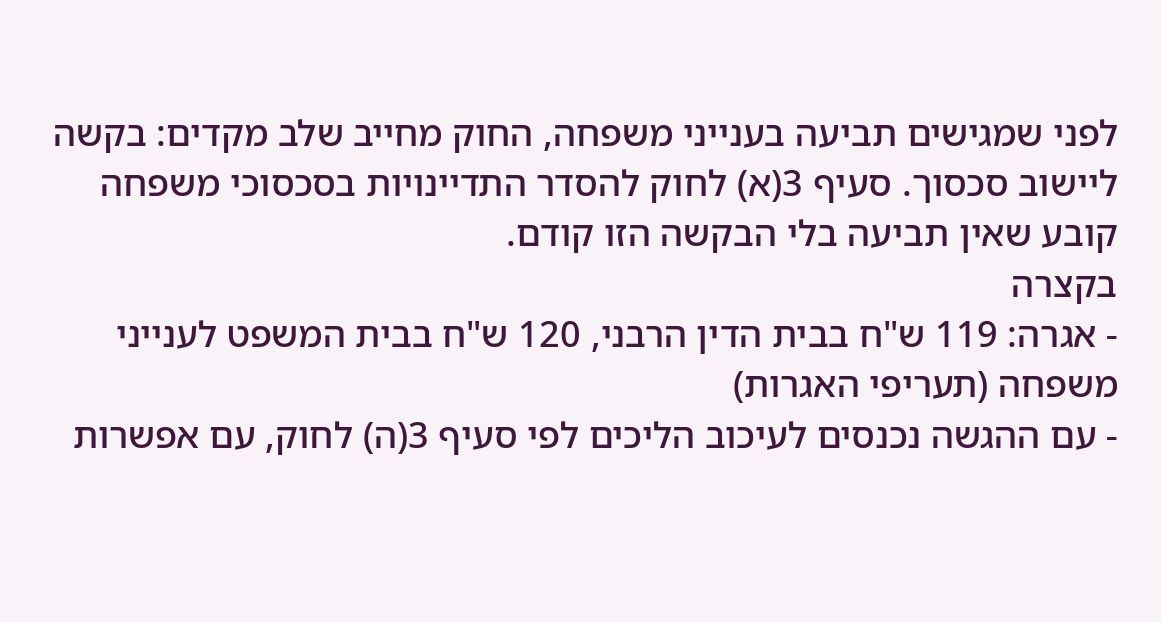לפני שמגישים תביעה בענייני משפחה, החוק מחייב שלב מקדים: בקשה ליישוב סכסוך. סעיף 3(א) לחוק להסדר התדיינויות בסכסוכי משפחה קובע שאין תביעה בלי הבקשה הזו קודם.
בקצרה
- אגרה: 119 ש"ח בבית הדין הרבני, 120 ש"ח בבית המשפט לענייני משפחה (תעריפי האגרות)
- עם ההגשה נכנסים לעיכוב הליכים לפי סעיף 3(ה) לחוק, עם אפשרות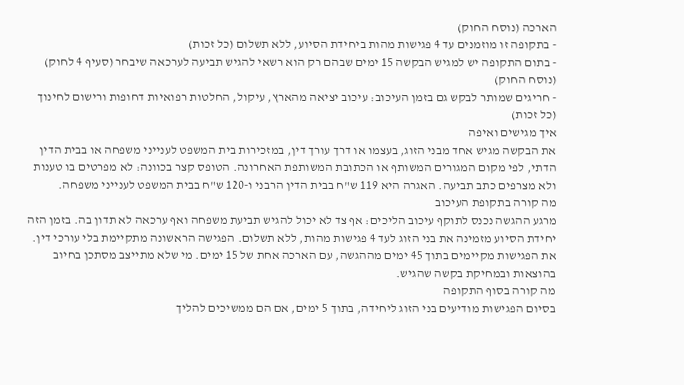הארכה (נוסח החוק)
- בתקופה זו מוזמנים עד 4 פגישות מהות ביחידת הסיוע, ללא תשלום (כל זכות)
- בתום התקופה יש למגיש הבקשה 15 ימים שבהם רק הוא רשאי להגיש תביעה לערכאה שיבחר (סעיף 4 לחוק) (נוסח החוק)
- חריגים שמותר לבקש גם בזמן העיכוב: עיכוב יציאה מהארץ, עיקול, החלטות רפואיות דחופות ורישום לחינוך (כל זכות)
איך מגישים ואיפה
את הבקשה מגיש אחד מבני הזוג, בעצמו או דרך עורך דין, במזכירות בית המשפט לענייני משפחה או בבית הדין הדתי, לפי מקום המגורים המשותף או הכתובת המשותפת האחרונה. הטופס קצר בכוונה: לא מפרטים בו טענות ולא מצרפים כתב תביעה. האגרה היא 119 ש"ח בבית הדין הרבני ו-120 ש"ח בבית המשפט לענייני משפחה.
מה קורה בתקופת העיכוב
מרגע ההגשה נכנס לתוקף עיכוב הליכים: אף צד לא יכול להגיש תביעת משפחה ואף ערכאה לא תדון בה. בזמן הזה יחידת הסיוע מזמינה את בני הזוג לעד 4 פגישות מהות, ללא תשלום. הפגישה הראשונה מתקיימת בלי עורכי דין. את הפגישות מקיימים בתוך 45 ימים מההגשה, עם הארכה אחת של 15 ימים. מי שלא מתייצב מסתכן בחיוב בהוצאות ובמחיקת בקשה שהגיש.
מה קורה בסוף התקופה
בסיום הפגישות מודיעים בני הזוג ליחידה, בתוך 5 ימים, אם הם ממשיכים להליך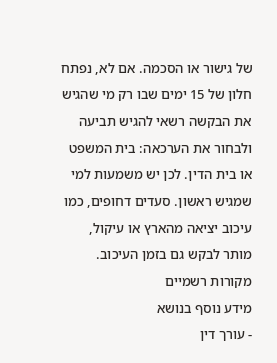של גישור או הסכמה. אם לא, נפתח חלון של 15 ימים שבו רק מי שהגיש את הבקשה רשאי להגיש תביעה ולבחור את הערכאה: בית המשפט או בית הדין. לכן יש משמעות למי שמגיש ראשון. סעדים דחופים, כמו עיכוב יציאה מהארץ או עיקול, מותר לבקש גם בזמן העיכוב.
מקורות רשמיים
מידע נוסף בנושא
- עורך דין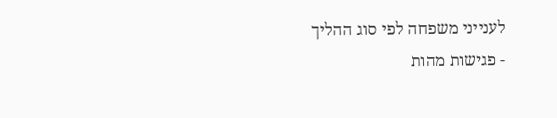לענייני משפחה לפי סוג ההליך
- פגישות מהות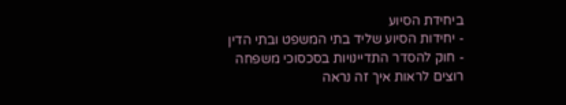ביחידת הסיוע
- יחידות הסיוע שליד בתי המשפט ובתי הדין
- חוק להסדר התדיינויות בסכסוכי משפחה
רוצים לראות איך זה נראה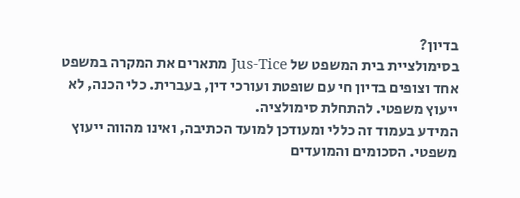בדיון?
בסימולציית בית המשפט של Jus-Tice מתארים את המקרה במשפט אחד וצופים בדיון חי עם שופטת ועורכי דין, בעברית. כלי הכנה, לא ייעוץ משפטי. להתחלת סימולציה.
המידע בעמוד זה כללי ומעודכן למועד הכתיבה, ואינו מהווה ייעוץ משפטי. הסכומים והמועדים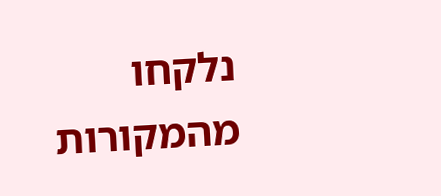נלקחו מהמקורות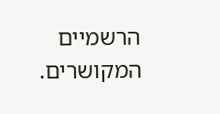הרשמיים המקושרים.